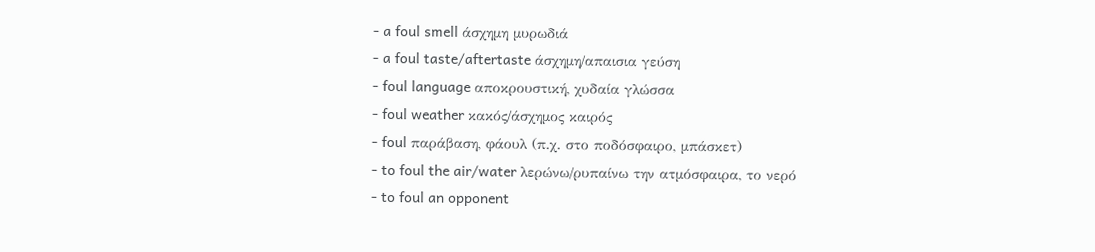- a foul smell άσχημη μυρωδιά
- a foul taste/aftertaste άσχημη/απαισια γεύση
- foul language αποκρουστική, χυδαία γλώσσα
- foul weather κακός/άσχημος καιρός
- foul παράβαση, φάουλ (π.χ. στο ποδόσφαιρο, μπάσκετ)
- to foul the air/water λερώνω/ρυπαίνω την ατμόσφαιρα, το νερό
- to foul an opponent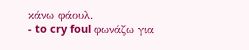κάνω φάουλ.
- to cry foul φωνάζω για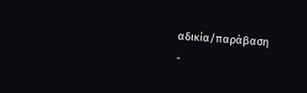αδικία/παράβαση
-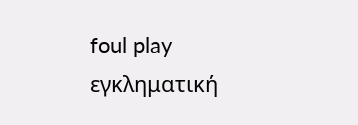foul play εγκληματική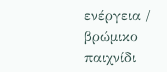ενέργεια / βρώμικο παιχνίδι